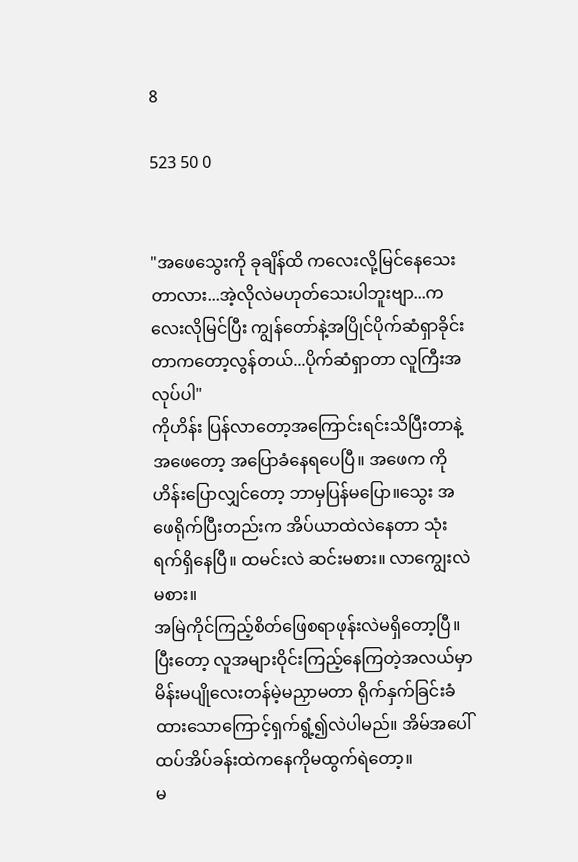8

523 50 0


"အဖေသွေးကို ခုချိန်ထိ ကလေးလို့မြင်နေသေးတာလား...အဲ့လိုလဲမဟုတ်သေးပါဘူးဗျာ...ကလေးလိုမြင်ပြီး ကျွန်တော်နဲ့အပြိုင်ပိုက်ဆံရှာခိုင်းတာကတော့လွန်တယ်...ပိုက်ဆံရှာတာ လူကြီးအလုပ်ပါ"
ကိုဟိန်း ပြန်လာတော့အကြောင်းရင်းသိပြီးတာနဲ့ အဖေတော့ အပြောခံနေရပေပြီ။ အဖေက ကိုဟိန်းပြောလျှင်တော့ ဘာမှပြန်မပြော။သွေး အဖေရိုက်ပြီးတည်းက အိပ်ယာထဲလဲနေတာ သုံးရက်ရှိနေပြီ။ ထမင်းလဲ ဆင်းမစား။ လာကျွေးလဲမစား။
အမြဲကိုင်ကြည့်စိတ်ဖြေစရာဖုန်းလဲမရှိတော့ပြီ။ ပြီးတော့ လူအများဝိုင်းကြည့်နေကြတဲ့အလယ်မှာ မိန်းမပျိုလေးတန်မဲ့မညှာမတာ ရိုက်နှက်ခြင်းခံထားသောကြောင့်ရှက်ရွံ့၍လဲပါမည်။ အိမ်အပေါ်ထပ်အိပ်ခန်းထဲကနေကိုမထွက်ရဲတော့။
မ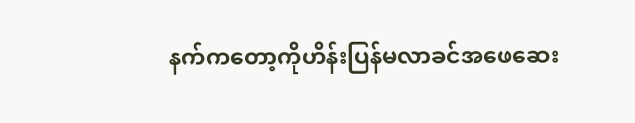နက်ကတော့ကိုဟိန်းပြန်မလာခင်အဖေဆေး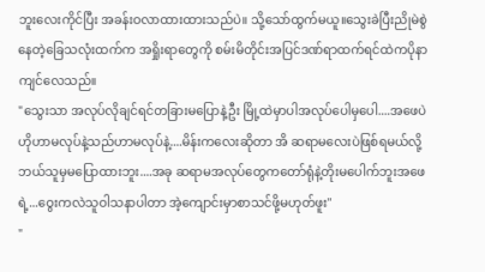ဘူးလေးကိုင်ပြီး အခန်းဝလာထားထားသည်ပဲ။ သို့သော်ထွက်မယူ။သွေးခဲပြီးညိုမဲစွဲနေတဲ့ခြေသလုံးထက်က အရှိုးရာတွေကို စမ်းမိတိုင်းအပြင်ဒဏ်ရာထက်ရင်ထဲကပိုနာကျင်လေသည်။
"သွေးသာ အလုပ်လိုချင်ရင်တခြားမပြောနဲ့ဦး မြို့ထဲမှာပါအလုပ်ပေါမှပေါ....အဖေပဲဟိုဟာမလုပ်နဲ့သည်ဟာမလုပ်နဲ့....မိန်းကလေးဆိုတာ အိ ဆရာမလေးပဲဖြစ်ရမယ်လို့ ဘယ်သူမှမပြောထားဘူး....အခု ဆရာမအလုပ်တွေကတော်ရုံနဲ့တိုးမပေါက်ဘူးအဖေရဲ့...ဝွေးကလဲသူဝါသနာပါတာ အဲ့ကျောင်းမှာစာသင်ဖို့မဟုတ်ဖူး"
"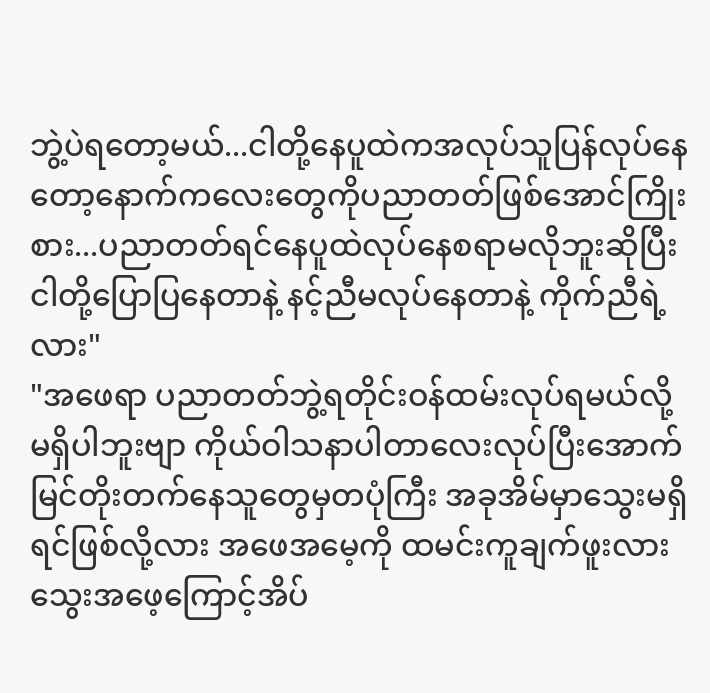ဘွဲ့ပဲရတော့မယ်...ငါတို့နေပူထဲကအလုပ်သူပြန်လုပ်နေတော့နောက်ကလေးတွေကိုပညာတတ်ဖြစ်အောင်ကြိုးစား...ပညာတတ်ရင်နေပူထဲလုပ်နေစရာမလိုဘူးဆိုပြီးငါတို့ပြောပြနေတာနဲ့ နင့်ညီမလုပ်နေတာနဲ့ ကိုက်ညီရဲ့လား"
"အဖေရာ ပညာတတ်ဘွဲ့ရတိုင်းဝန်ထမ်းလုပ်ရမယ်လို့မရှိပါဘူးဗျာ ကိုယ်ဝါသနာပါတာလေးလုပ်ပြီးအောက်မြင်တိုးတက်နေသူတွေမှတပုံကြီး အခုအိမ်မှာသွေးမရှိရင်ဖြစ်လို့လား အဖေအမေ့ကို ထမင်းကူချက်ဖူးလားသွေးအဖေ့ကြောင့်အိပ်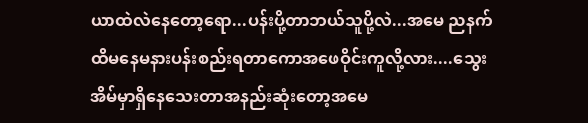ယာထဲလဲနေတော့ရော...ပန်းပို့တာဘယ်သူပို့လဲ...အမေ ညနက်ထိမနေမနားပန်းစည်းရတာကောအဖေဝိုင်းကူလို့လား....သွေးအိမ်မှာရှိနေသေးတာအနည်းဆုံးတော့အမေ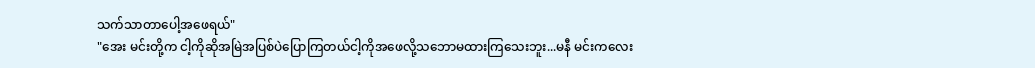သက်သာတာပေါ့အဖေရယ်"
"အေး မင်းတို့က ငါ့ကိုဆိုအမြဲအပြစ်ပဲပြောကြတယ်ငါ့ကိုအဖေလို့သဘောမထားကြသေးဘူး...မနီ မင်းကလေး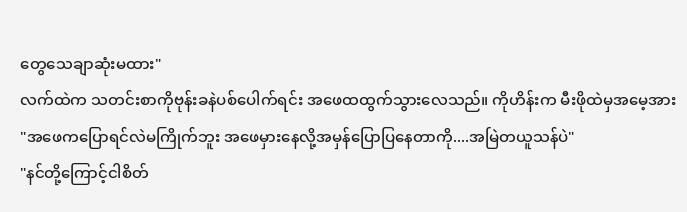တွေသေချာဆုံးမထား"
လက်ထဲက သတင်းစာကိုဗုန်းခနဲပစ်ပေါက်ရင်း အဖေထထွက်သွားလေသည်။ ကိုဟိန်းက မီးဖိုထဲမှအမေ့အား
"အဖေကပြောရင်လဲမကြိုက်ဘူး အဖေမှားနေလို့အမှန်ပြောပြနေတာကို....အမြဲတယူသန်ပဲ"
"နင်တို့ကြောင့်ငါစိတ်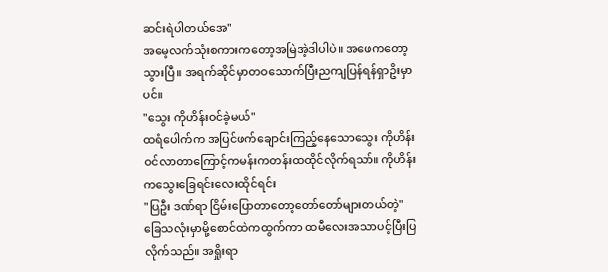ဆင်းရဲပါတယ်အေ"
အမေ့လက်သုံးစကားကတော့အမြဲအဲ့ဒါပါပဲ။ အဖေကတော့သွားပြီ။ အရက်ဆိုင်မှာတဝသောက်ပြီးညကျပြန်ရန်ရှာဥိးမှာပင်။
"သွေး ကိုဟိန်းဝင်ခဲ့မယ်"
ထရံပေါက်က အပြင်ဖက်ချောင်းကြည့်နေသောသွေး ကိုဟိန်းဝင်လာတာကြောင့်ကမန်းကတန်းထထိုင်လိုက်ရသာ်။ ကိုဟိန်းကသွေးခြေရင်းလေးထိုင်ရင်း
"ပြဦး ဒဏ်ရာ ငြိမ်းပြောတာတော့တော်တော်များတယ်တဲ့"
ခြေသလုံးမှာမို့စောင်ထဲကထွက်ကာ ထမီလေးအသာပင့်ပြီးပြလိုက်သည်။ အရှိုးရာ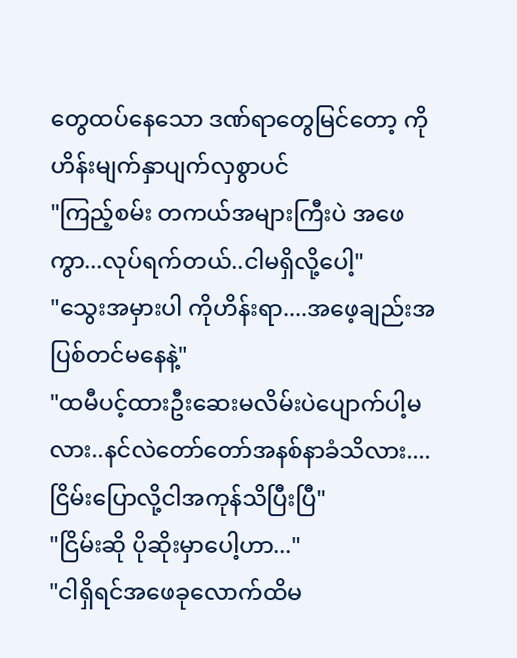တွေထပ်နေသော ဒဏ်ရာတွေမြင်တော့ ကိုဟိန်းမျက်နှာပျက်လှစွာပင်
"ကြည့်စမ်း တကယ်အများကြီးပဲ အဖေကွာ...လုပ်ရက်တယ်..ငါမရှိလို့ပေါ့"
"သွေးအမှားပါ ကိုဟိန်းရာ....အဖေ့ချည်းအပြစ်တင်မနေနဲ့"
"ထမီပင့်ထားဦးဆေးမလိမ်းပဲပျောက်ပါ့မလား..နင်လဲတော်တော်အနစ်နာခံသိလား....ငြိမ်းပြောလို့ငါအကုန်သိပြီးပြီ"
"ငြိမ်းဆို ပိုဆိုးမှာပေါ့ဟာ..."
"ငါရှိရင်အဖေခုလောက်ထိမ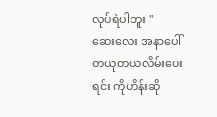လုပ်ရဲပါဘူး "
ဆေးလေး အနာပေါ်တယုတယလိမ်းပေးရင်း ကိုဟိန်းဆို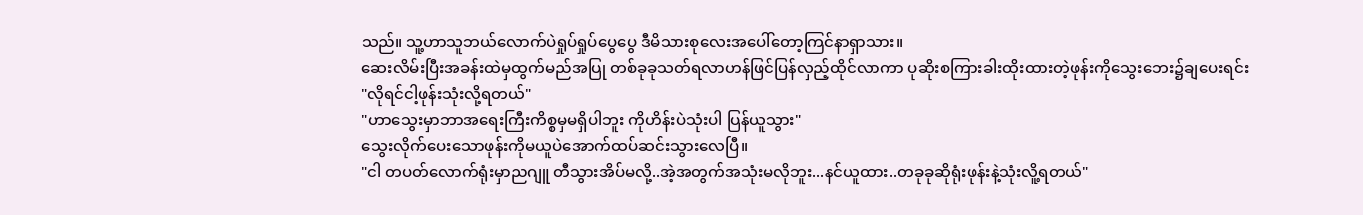သည်။ သူ့ဟာသူဘယ်လောက်ပဲရှုပ်ရှုပ်ပွေပွေ ဒီမိသားစုလေးအပေါ်တော့ကြင်နာရှာသား။
ဆေးလိမ်းပြီးအခန်းထဲမှထွက်မည်အပြု တစ်ခုခုသတ်ရလာဟန်ဖြင်ပြန်လှည့်ထိုင်လာကာ ပုဆိုးစကြားခါးထိုးထားတဲ့ဖုန်းကိုသွေးဘေး၌ချပေးရင်း
"လိုရင်ငါ့ဖုန်းသုံးလို့ရတယ်"
"ဟာသွေးမှာဘာအရေးကြီးကိစ္စမှမရှိပါဘူး ကိုဟိန်းပဲသုံးပါ ပြန်ယူသွား"
သွေးလိုက်ပေးသောဖုန်းကိုမယူပဲအောက်ထပ်ဆင်းသွားလေပြီ။
"ငါ တပတ်လောက်ရုံးမှာညဂျူ တီသွားအိပ်မလို့..အဲ့အတွက်အသုံးမလိုဘူး...နင်ယူထား..တခုခုဆိုရုံးဖုန်းနဲ့သုံးလိူ့ရတယ်"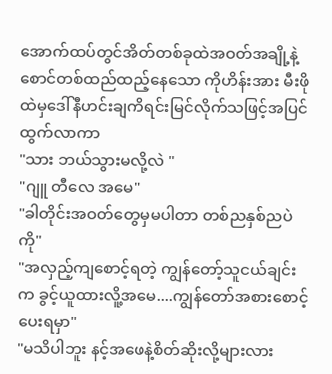အောက်ထပ်တွင်အိတ်တစ်ခုထဲအဝတ်အချို့နဲ့စောင်တစ်ထည်ထည့်နေသော ကိုဟိန်းအား မီးဖိုထဲမှဒေါ်နီဟင်းချကိရင်းမြင်လိုက်သဖြင့်အပြင်ထွက်လာကာ
"သား ဘယ်သွားမလို့လဲ "
"ဂျူ တီလေ အမေ"
"ခါတိုင်းအဝတ်တွေမှမပါတာ တစ်ညနှစ်ညပဲကို"
"အလှည့်ကျစောင့်ရတဲ့ ကျွန်တော့်သူငယ်ချင်းက ခွင့်ယူထားလိူ့အမေ....ကျွန်တော်အစားစောင့်ပေးရမှာ"
"မသိပါဘူး နင့်အဖေနဲ့စိတ်ဆိုးလို့များလား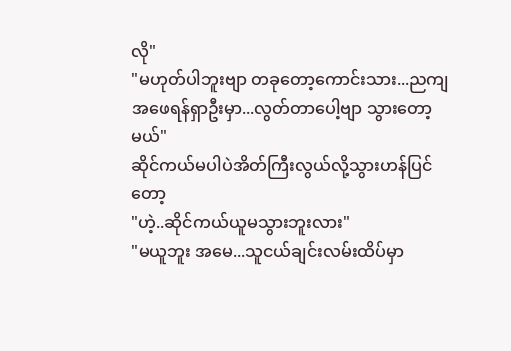လို"
"မဟုတ်ပါဘူးဗျာ တခုတော့ကောင်းသား...ညကျအဖေရန်ရှာဦးမှာ...လွတ်တာပေါ့ဗျာ သွားတော့မယ်"
ဆိုင်ကယ်မပါပဲအိတ်ကြီးလွယ်လို့သွားဟန်ပြင်တော့
"ဟဲ့..ဆိုင်ကယ်ယူမသွားဘူးလား"
"မယူဘူး အမေ...သူငယ်ချင်းလမ်းထိပ်မှာ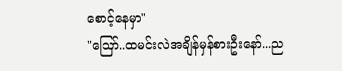စောင့်နေမှာ"
"ဪ..ထမင်းလဲအချိန်မှန်စားဦးနော်...ည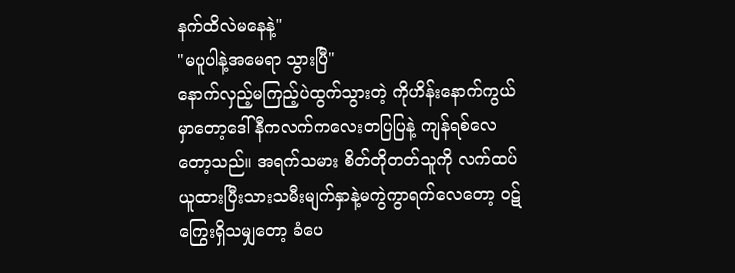နက်ထိလဲမနေနဲ့"
"မပူပါနဲ့အမေရာ သွားပြီ"
နောက်လှည့်မကြည့်ပဲထွက်သွားတဲ့ ကိုဟိန်းနောက်ကွယ်မှာတော့ဒေါ်နီကလက်ကလေးတပြပြနဲ့ ကျန်ရစ်လေတော့သည်။ အရက်သမား စိတ်တိုတတ်သူကို လက်ထပ်ယူထားပြီးသားသမီးမျက်နှာနဲ့မကွဲကွာရက်လေတော့ ဝဋ်ကြွေးရှိသမျှတော့ ခံပေ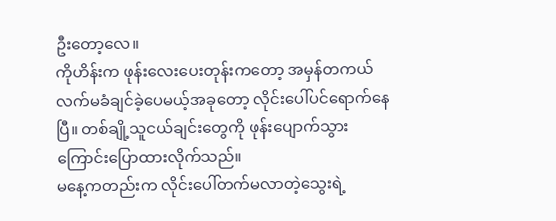ဦးတော့လေ။
ကိုဟိန်းက ဖုန်းလေးပေးတုန်းကတော့ အမှန်တကယ်လက်မခံချင်ခဲ့ပေမယ့်အခုတော့ လိုင်းပေါ်ပင်ရောက်နေပြီ။ တစ်ချို့သူငယ်ချင်းတွေကို ဖုန်းပျောက်သွားကြောင်းပြောထားလိုက်သည်။
မနေ့ကတည်းက လိုင်းပေါ်တက်မလာတဲ့သွေးရဲ့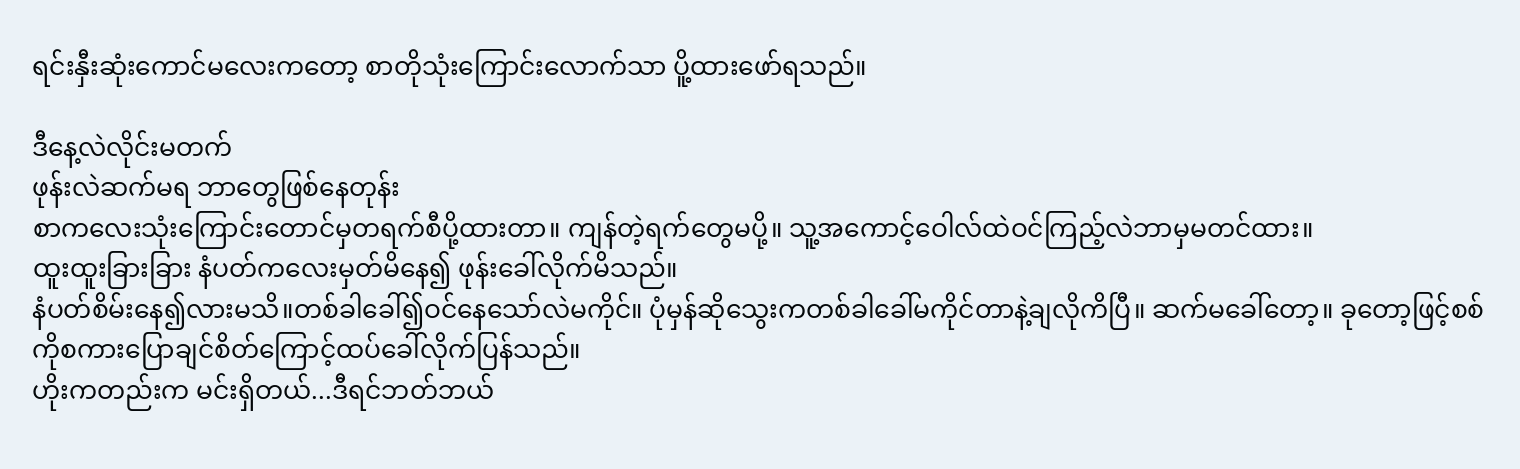ရင်းနှီးဆုံးကောင်မလေးကတော့ စာတိုသုံးကြောင်းလောက်သာ ပိူ့ထားဖော်ရသည်။

ဒီနေ့လဲလိုင်းမတက်
ဖုန်းလဲဆက်မရ ဘာတွေဖြစ်နေတုန်း
စာကလေးသုံးကြောင်းတောင်မှတရက်စီပို့ထားတာ။ ကျန်တဲ့ရက်တွေမပို့။ သူ့အကောင့်ဝေါလ်ထဲဝင်ကြည့်လဲဘာမှမတင်ထား။
ထူးထူးခြားခြား နံပတ်ကလေးမှတ်မိနေ၍ ဖုန်းခေါ်လိုက်မိသည်။
နံပတ်စိမ်းနေ၍လားမသိ။တစ်ခါခေါ်၍ဝင်နေသော်လဲမကိုင်။ ပုံမှန်ဆိုသွေးကတစ်ခါခေါ်မကိုင်တာနဲ့ချလိုကိပြီ။ ဆက်မခေါ်တော့။ ခုတော့ဖြင့်စစ်ကိုစကားပြောချင်စိတ်ကြောင့်ထပ်ခေါ်လိုက်ပြန်သည်။
ဟိုးကတည်းက မင်းရှိတယ်...ဒီရင်ဘတ်ဘယ်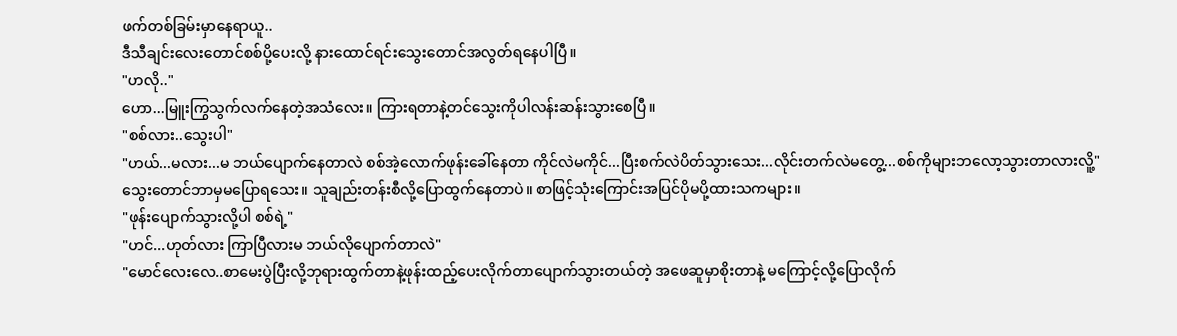ဖက်တစ်ခြမ်းမှာနေရာယူ..
ဒီသီချင်းလေးတောင်စစ်ပို့ပေးလို့ နားထောင်ရင်းသွေးတောင်အလွတ်ရနေပါပြီ။
"ဟလို.."
ဟော...မြူးကြွသွက်လက်နေတဲ့အသံလေး။ ကြားရတာနဲ့တင်သွေးကိုပါလန်းဆန်းသွားစေပြီ။
"စစ်လား..သွေးပါ"
"ဟယ်...မလား...မ ဘယ်ပျောက်နေတာလဲ စစ်အဲ့လောက်ဖုန်းခေါ်နေတာ ကိုင်လဲမကိုင်...ပြီးစက်လဲပိတ်သွားသေး...လိုင်းတက်လဲမတွေ့...စစ်ကိုများဘလော့သွားတာလားလိူ့"
သွေးတောင်ဘာမှမပြောရသေး။ သူချည်းတန်းစီလို့ပြောထွက်နေတာပဲ။ စာဖြင့်သုံးကြောင်းအပြင်ပိုမပို့ထားသကများ။
"ဖုန်းပျောက်သွားလို့ပါ စစ်ရဲ့"
"ဟင်...ဟုတ်လား ကြာပြီလားမ ဘယ်လိုပျောက်တာလဲ"
"မောင်လေးလေ..စာမေးပွဲပြီးလို့ဘုရားထွက်တာနဲ့ဖုန်းထည့်ပေးလိုက်တာပျောက်သွားတယ်တဲ့ အဖေဆူမှာစိုးတာနဲ့ မကြောင့်လို့ပြောလိုက်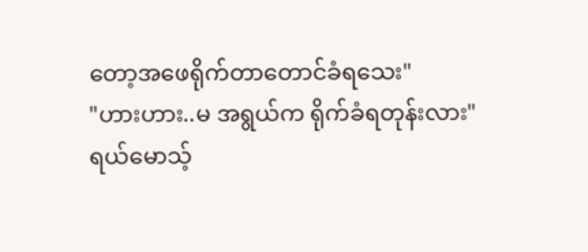တော့အဖေရိုက်တာတောင်ခံရသေး"
"ဟားဟား..မ အရွယ်က ရိုက်ခံရတုန်းလား"
ရယ်မောသ့်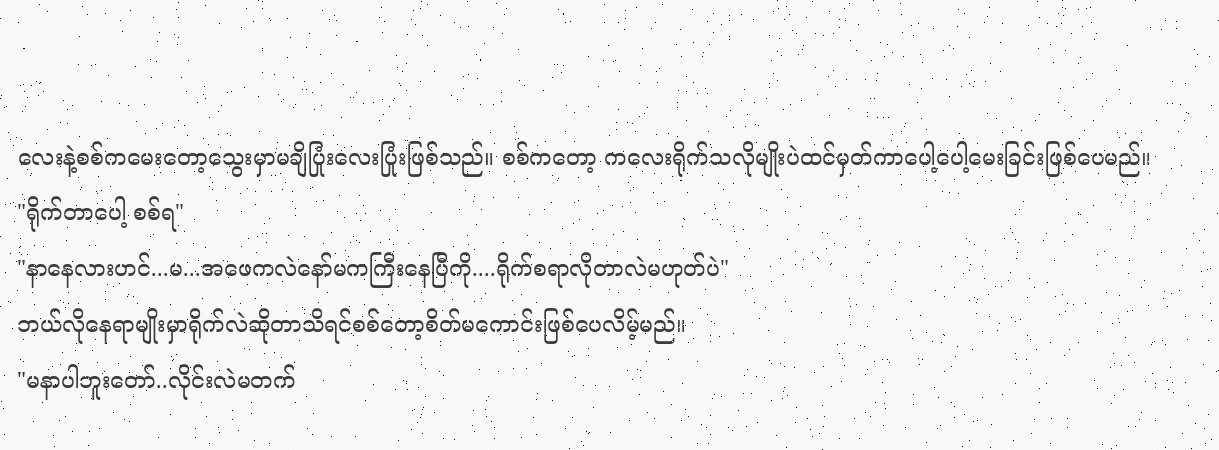လေးနဲ့စစ်ကမေးတော့သွေးမှာမချိပြုံးလေးပြုံးဖြစ်သည်။ စစ်ကတော့ ကလေးရိုက်သလိုမျိုးပဲထင်မှတ်ကာပေါ့ပေါ့မေးခြင်းဖြစ်ပေမည်။
"ရိုက်တာပေါ့ စစ်ရ"
"နာနေလားဟင်...မ...အဖေကလဲနော်မကကြီးနေပြီကို....ရိုက်စရာလိုတာလဲမဟုတ်ပဲ"
ဘယ်လိုနေရာမျိုးမှာရိုက်လဲဆိုတာသိရင်စစ်တော့စိတ်မကောင်းဖြစ်ပေလိမ့်မည်။
"မနာပါဘူးတော်..လိုင်းလဲမတက်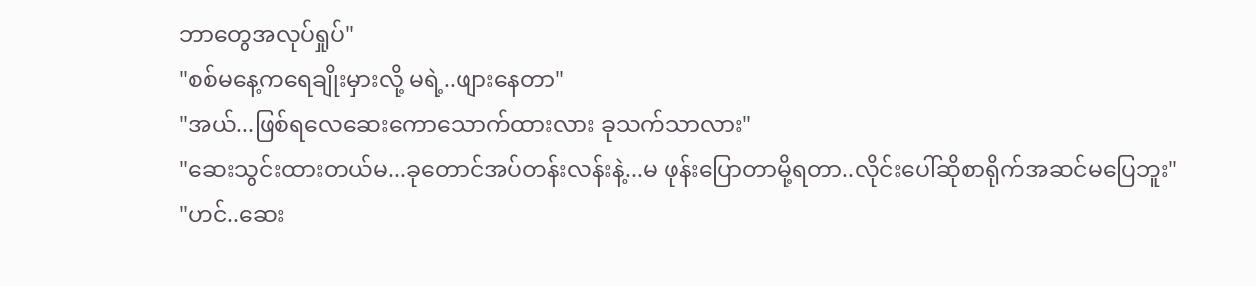ဘာတွေအလုပ်ရှုပ်"
"စစ်မနေ့ကရေချိုးမှားလို့ မရဲ့..ဖျားနေတာ"
"အယ်...ဖြစ်ရလေဆေးကောသောက်ထားလား ခုသက်သာလား"
"ဆေးသွင်းထားတယ်မ...ခုတောင်အပ်တန်းလန်းနဲ့...မ ဖုန်းပြောတာမို့ရတာ..လိုင်းပေါ်ဆိုစာရိုက်အဆင်မပြေဘူး"
"ဟင်..ဆေး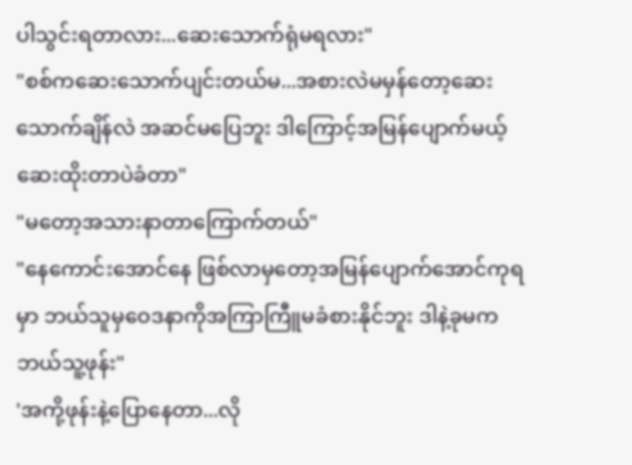ပါသွင်းရတာလား...ဆေးသောက်ရုံမရလား"
"စစ်ကဆေးသောက်ပျင်းတယ်မ...အစားလဲမမှန်တော့ဆေးသောက်ချိန်လဲ အဆင်မပြေဘူး ဒါကြောင့်အမြန်ပျောက်မယ့်ဆေးထိုးတာပဲခံတာ"
"မတော့အသားနာတာကြောက်တယ်"
"နေကောင်းအောင်နေ ဖြစ်လာမှတော့အမြန်ပျောက်အောင်ကုရမှာ ဘယ်သူမှဝေဒနာကိုအကြာကြီူမခံစားနိုင်ဘူး ဒါနဲ့ခုမက ဘယ်သူ့ဖုန်း"
'အကို့ဖုန်းနဲ့ပြောနေတာ...လို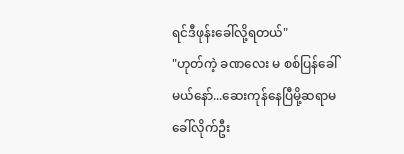ရင်ဒီဖုန်းခေါ်လို့ရတယ်"
"ဟုတ်ကဲ့ ခဏလေး မ စစ်ပြန်ခေါ်မယ်နော်...ဆေးကုန်နေပြီမို့ဆရာမခေါ်လိုက်ဦး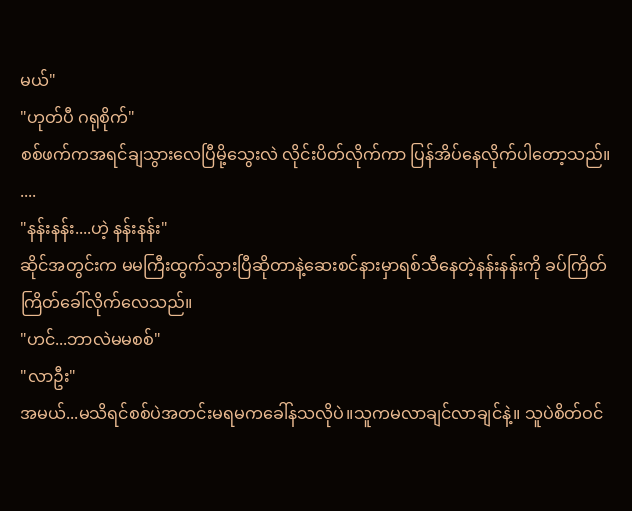မယ်"
"ဟုတ်ပီ ဂရုစိုက်"
စစ်ဖက်ကအရင်ချသွားလေပြီမို့သွေးလဲ လိုင်းပိတ်လိုက်ကာ ပြန်အိပ်နေလိုက်ပါတော့သည်။
....
"နန်းနန်း....ဟဲ့ နန်းနန်း"
ဆိုင်အတွင်းက မမကြီးထွက်သွားပြီဆိုတာနဲ့ဆေးစင်နားမှာရစ်သီနေတဲ့နန်းနန်းကို ခပ်ကြိတ်ကြိတ်ခေါ်လိုက်လေသည်။
"ဟင်...ဘာလဲမမစစ်"
"လာဦး"
အမယ်...မသိရင်စစ်ပဲအတင်းမရမကခေါ်နသလိုပဲ။သူကမလာချင်လာချင်နဲ့။ သူပဲစိတ်ဝင်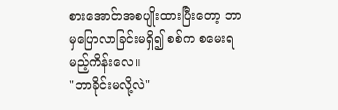စားအောင်ာအစပျိုးထားပြီးတော့ ဘာမှပြောလာခြင်းမရှိ၍ စစ်က စမေးရမည့်ကိန်းလေ။
"ဘာခိုင်းမလို့လဲ"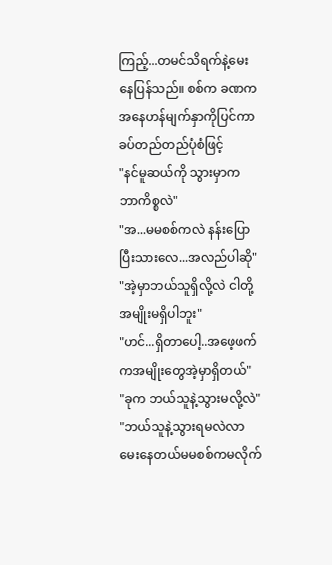ကြည့်...တမင်သိရက်နဲ့မေးနေပြန်သည်။ စစ်က ခဏကအနေဟန်မျက်နှာကိုပြင်ကာ ခပ်တည်တည်ပုံစံဖြင့်
"နင်မူဆယ်ကို သွားမှာက ဘာကိစ္စလဲ"
"အ...မမစစ်ကလဲ နန်းပြောပြီးသားလေ...အလည်ပါဆို"
"အဲ့မှာဘယ်သူရှိလို့လဲ ငါတို့အမျိုးမရှိပါဘူး"
"ဟင်...ရှိတာပေါ့..အဖေ့ဖက်ကအမျိုးတွေအဲ့မှာရှိတယ်"
"ခုက ဘယ်သူနဲ့သွားမလို့လဲ"
"ဘယ်သူနဲ့သွားရမလဲလာမေးနေတယ်မမစစ်ကမလိုက်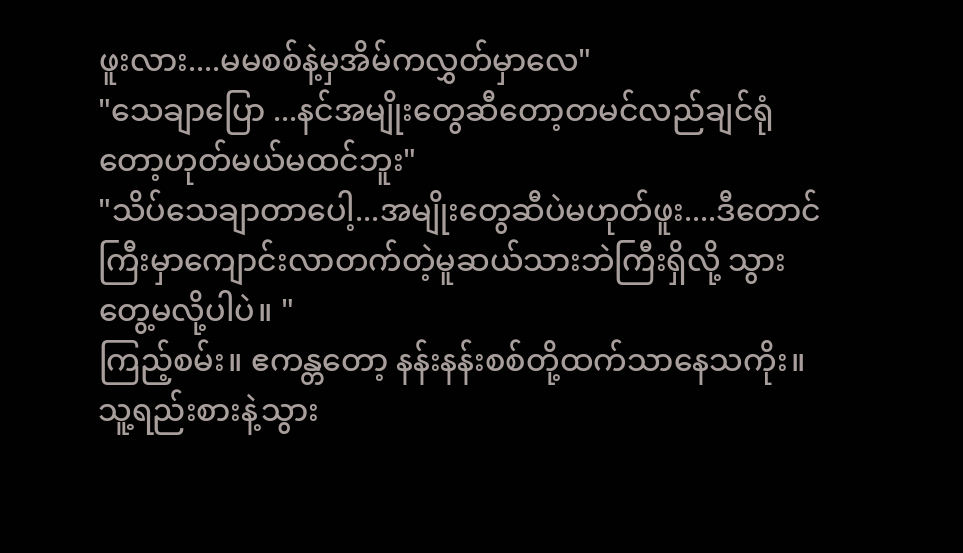ဖူးလား....မမစစ်နဲ့မှအိမ်ကလွှတ်မှာလေ"
"သေချာပြော ...နင်အမျိုးတွေဆီတော့တမင်လည်ချင်ရုံတော့ဟုတ်မယ်မထင်ဘူး"
"သိပ်သေချာတာပေါ့...အမျိုးတွေဆီပဲမဟုတ်ဖူး....ဒီတောင်ကြီးမှာကျောင်းလာတက်တဲ့မူဆယ်သားဘဲကြီးရှိလို့ သွားတွေ့မလို့ပါပဲ။ "
ကြည့်စမ်း။ ဧကန္တတော့ နန်းနန်းစစ်တို့ထက်သာနေသကိုး။ သူ့ရည်းစားနဲ့သွား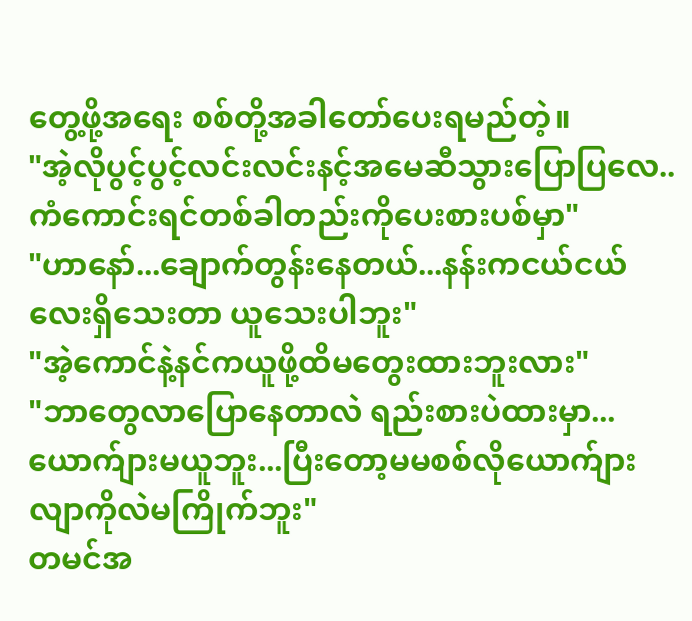တွေ့ဖို့အရေး စစ်တို့အခါတော်ပေးရမည်တဲ့။
"အဲ့လိုပွင့်ပွင့်လင်းလင်းနင့်အမေဆီသွားပြောပြလေ..ကံကောင်းရင်တစ်ခါတည်းကိုပေးစားပစ်မှာ"
"ဟာနော်...ချောက်တွန်းနေတယ်...နန်းကငယ်ငယ်လေးရှိသေးတာ ယူသေးပါဘူး"
"အဲ့ကောင်နဲ့နင်ကယူဖို့ထိမတွေးထားဘူးလား"
"ဘာတွေလာပြောနေတာလဲ ရည်းစားပဲထားမှာ...ယောက်ျားမယူဘူး...ပြီးတော့မမစစ်လိုယောက်ျားလျာကိုလဲမကြိုက်ဘူး"
တမင်အ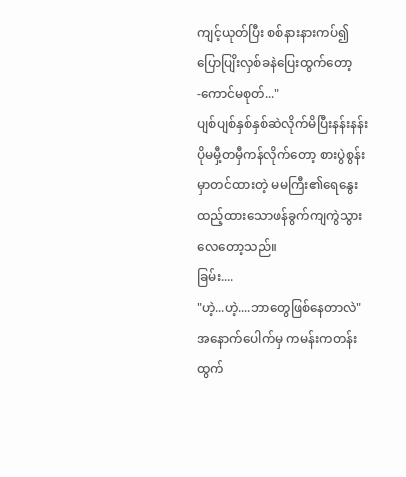ကျင့်ယုတ်ပြီး စစ်နားနားကပ်၍ပြောပျြိးလှစ်ခနဲပြေးထွက်တော့
-ကောင်မစုတ်..."
ပျစ်ပျစ်နှစ်နှစ်ဆဲလိုက်မိပြီးနန်းနန်းပိုမမှီ့တမှီကန်လိုက်တော့ စားပွဲစွန်းမှာတင်ထားတဲ့ မမကြီး၏ရေနွေးထည့်ထားသောဖန်ခွက်ကျကွဲသွားလေတော့သည်။
ခြမ်း....
"ဟဲ့...ဟဲ့....ဘာတွေဖြစ်နေတာလဲ"
အနောက်ပေါက်မှ ကမန်းကတန်းထွက်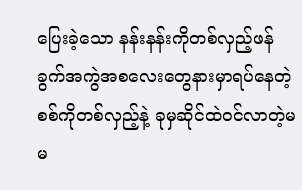ပြေးခဲ့သော နန်းနန်းကိုတစ်လှည့်ဖန်ခွက်အကွဲအစလေးတွေနားမှာရပ်နေတဲ့ စစ်ကိုတစ်လှည့်နဲ့ ခုမှဆိုင်ထဲဝင်လာတဲ့မမ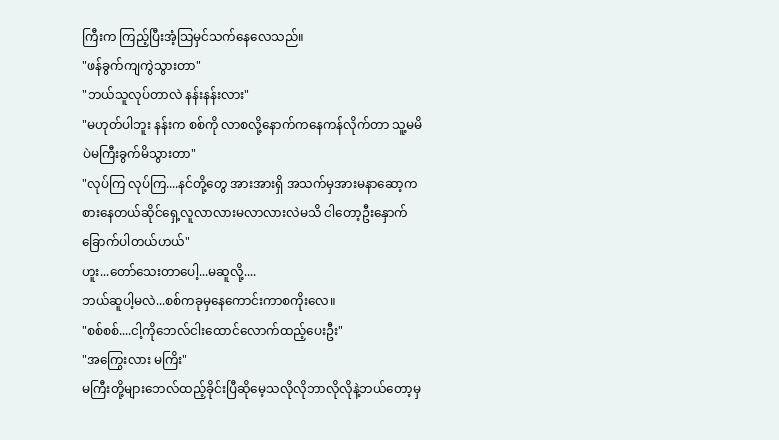ကြီးက ကြည့်ပြီးအံ့သြမှင်သက်နေလေသည်။
"ဖန်ခွက်ကျကွဲသွားတာ"
"ဘယ်သူလုပ်တာလဲ နန်းနန်းလား"
"မဟုတ်ပါဘူး နန်းက စစ်ကို လာစလို့နောက်ကနေကန်လိုက်တာ သူ့မမိပဲမကြီးခွက်မိသွားတာ"
"လုပ်ကြ လုပ်ကြ....နင်တို့တွေ အားအားရှိ အသက်မှအားမနာဆော့ကစားနေတယ်ဆိုင်ရှေ့လူလာလားမလာလားလဲမသိ ငါတော့ဦးနှောက်ခြောက်ပါတယ်ဟယ်"
ဟူး...တော်သေးတာပေါ့...မဆူလို့....
ဘယ်ဆူပါ့မလဲ...စစ်ကခုမှနေကောင်းကာစကိုးလေ။
"စစ်စစ်....ငါ့ကိုဘေလ်ငါးထောင်လောက်ထည့်ပေးဦး"
"အကြွေးလား မကြိး"
မကြီးတို့များဘေလ်ထည့်ခိုင်းပြီဆိုမေ့သလိုလိုဘာလိုလိုနဲ့ဘယ်တော့မှ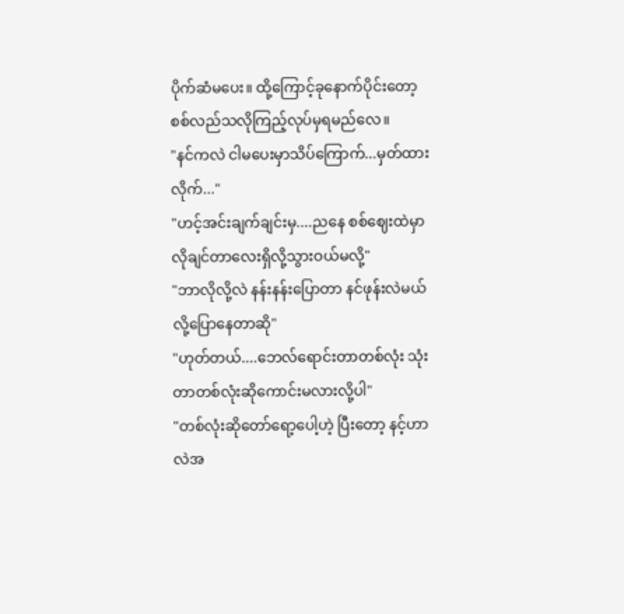ပိုက်ဆံမပေး။ ထို့ကြောင့်ခုနောက်ပိုင်းတော့ စစ်လည်သလိုကြည့်လုပ်မှရမည်လေ။
"နင်ကလဲ ငါမပေးမှာသိပ်ကြောက်...မှတ်ထားလိုက်..."
"ဟင့်အင်းချက်ချင်းမှ....ညနေ စစ်ဈေးထဲမှာ လိုချင်တာလေးရှိလို့သွားဝယ်မလို့"
"ဘာလိုလို့လဲ နန်းနန်းပြောတာ နင်ဖုန်းလဲမယ်လို့ပြောနေတာဆို"
"ဟုတ်တယ်....ဘေလ်ရောင်းတာတစ်လုံး သုံးတာတစ်လုံးဆိုကောင်းမလားလို့ပါ"
"တစ်လုံးဆိုတော်ရော့ပေါ့ဟဲ့ ပြီးတော့ နင့်ဟာလဲအ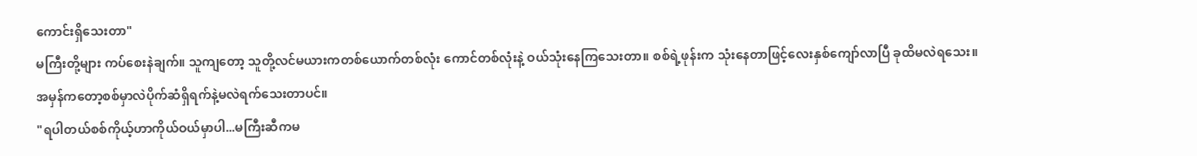ကောင်းရှိသေးတာ"
မကြီးတို့များ ကပ်စေးနဲချက်။ သူကျတော့ သူတို့လင်မယားကတစ်ယောက်တစ်လုံး ကောင်တစ်လုံးနဲ့ ဝယ်သုံးနေကြသေးတာ။ စစ်ရဲ့ဖုန်းက သုံးနေတာဖြင့်လေးနှစ်ကျော်လာပြီ ခုထိမလဲရသေး။ အမှန်ကတော့စစ်မှာလဲပိုက်ဆံရှိရက်နဲ့မလဲရက်သေးတာပင်။
"ရပါတယ်စစ်ကိုယ့်ဟာကိုယ်ဝယ်မှာပါ...မကြီးဆီကမ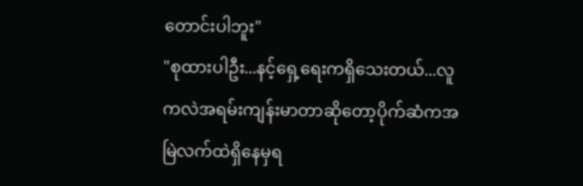တောင်းပါဘူး"
"စုထားပါဦး...နင့်ရှေ့ရေးကရှိသေးတယ်...လူကလဲအရမ်းကျန်းမာတာဆိုတော့ပိုက်ဆံကအမြဲလက်ထဲရှိနေမှရ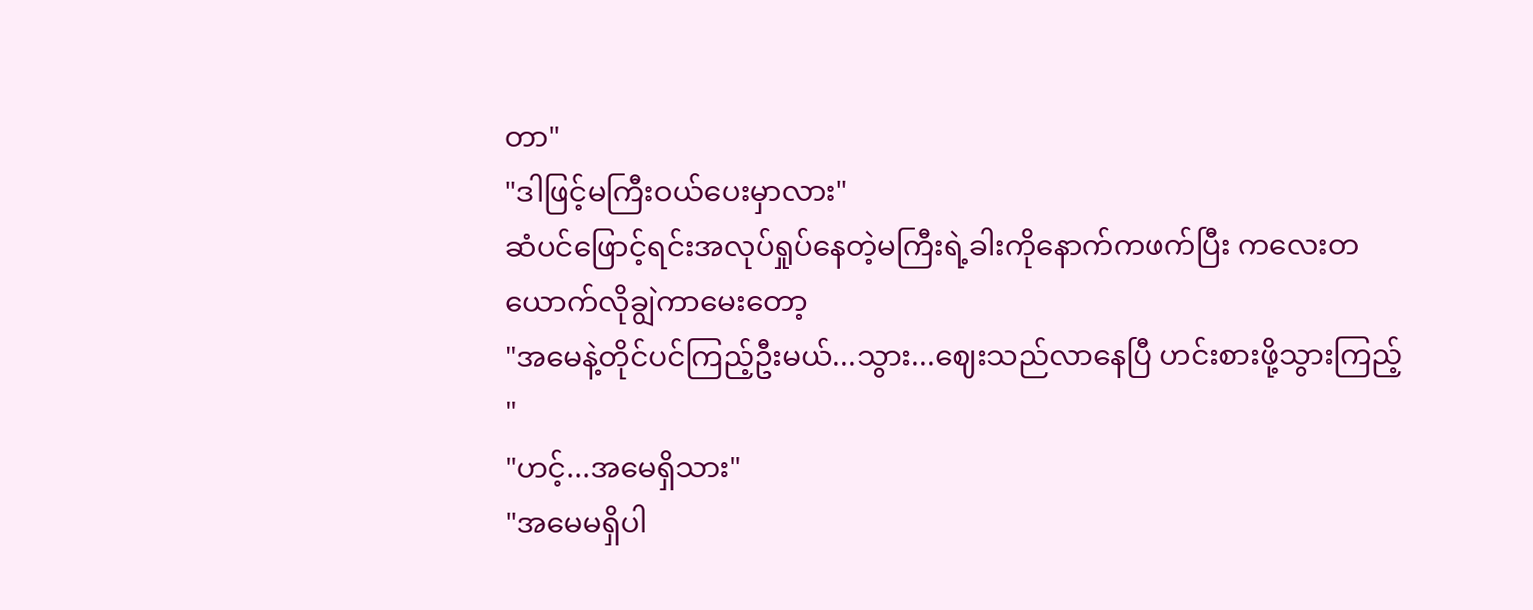တာ"
"ဒါဖြင့်မကြီးဝယ်ပေးမှာလား"
ဆံပင်ဖြောင့်ရင်းအလုပ်ရှုပ်နေတဲ့မကြီးရဲ့ခါးကိုနောက်ကဖက်ပြီး ကလေးတယောက်လိုချွဲကာမေးတော့
"အမေနဲ့တိုင်ပင်ကြည့်ဦးမယ်...သွား...ဈေးသည်လာနေပြီ ဟင်းစားဖို့သွားကြည့်"
"ဟင့်...အမေရှိသား"
"အမေမရှိပါ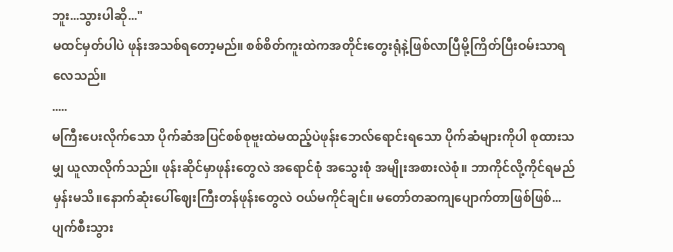ဘူး...သွားပါဆို..."
မထင်မှတ်ပါပဲ ဖုန်းအသစ်ရတော့မည်။ စစ်စိတ်ကူးထဲကအတိုင်းတွေးရုံနဲ့ဖြစ်လာပြီမို့ကြိတ်ပြီးဝမ်းသာရလေသည်။
.....
မကြီးပေးလိုက်သော ပိုက်ဆံအပြင်စစ်စုဗူးထဲမထည့်ပဲဖုန်းဘေလ်ရောင်းရသော ပိုက်ဆံများကိုပါ စုထားသမျှ ယူလာလိုက်သည်။ ဖုန်းဆိုင်မှာဖုန်းတွေလဲ အရောင်စုံ အသွေးစုံ အမျိုးအစားလဲစုံ။ ဘာကိုင်လို့ကိုင်ရမည်မှန်းမသိ။နောက်ဆုံးပေါ်ဈေးကြီးတန်ဖုန်းတွေလဲ ဝယ်မကိုင်ချင်။ မတော်တဆကျပျောက်တာဖြစ်ဖြစ်...ပျက်စီးသွား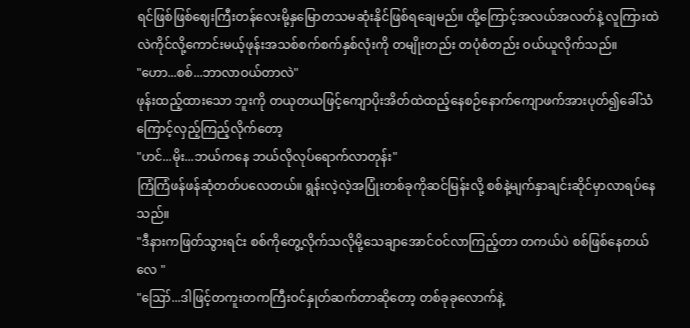ရင်ဖြစ်ဖြစ်ဈေးကြီးတန်လေးမို့နှမြောတသမဆုံးနိုင်ဖြစ်ရချေမည်။ ထို့ကြောင့်အလယ်အလတ်နဲ့ လူကြားထဲလဲကိုင်လို့ကောင်းမယ့်ဖုန်းအသစ်စက်စက်နှစ်လုံးကို တမျိုးတည်း တပုံစံတည်း ဝယ်ယူလိုက်သည်။
"ဟော...စစ်...ဘာလာဝယ်တာလဲ"
ဖုန်းထည့်ထားသော ဘူးကို တယုတယဖြင့်ကျောပိုးအိတ်ထဲထည့်နေစဉ်နောက်ကျောဖက်အားပုတ်၍ခေါ်သံကြောင့်လှည့်ကြည့်လိုက်တော့
"ဟင်...မိုး...ဘယ်ကနေ ဘယ်လိုလုပ်ရောက်လာတုန်း"
ကြံကြံဖန်ဖန်ဆုံတတ်ပလေတယ်။ ရွန်းလဲ့လဲ့အပြုံးတစ်ခုကိုဆင်မြန်းလို့ စစ်နဲ့မျက်နှာချင်းဆိုင်မှာလာရပ်နေသည်။
"ဒီနားကဖြတ်သွားရင်း စစ်ကိုတွေ့လိုက်သလိုမို့သေချာအောင်ဝင်လာကြည့်တာ တကယ်ပဲ စစ်ဖြစ်နေတယ်လေ "
"ဪ...ဒါဖြင့်တကူးတကကြီးဝင်နှုတ်ဆက်တာဆိုတော့ တစ်ခုခုလောက်နဲ့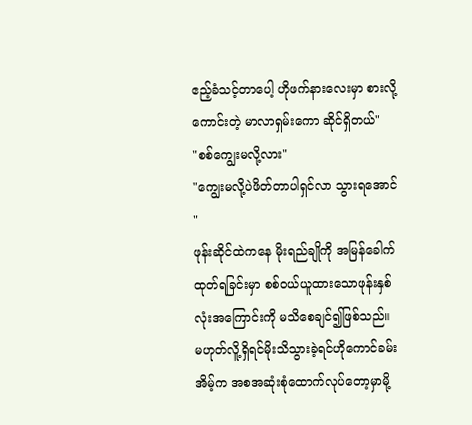ဧည့်ခံသင့်တာပေါ့ ဟိုဖက်နားလေးမှာ စားလို့ကောင်းတဲ့ မာလာရှမ်းကော ဆိုင်ရှိတယ်"
"စစ်ကျွေးမလို့လား"
"ကျွေးမလို့ပဲဖိတ်တာပါရှင်လာ သွားရအောင်"
ဖုန်းဆိုင်ထဲကနေ မိုးရည်ချိုကို အမြန်ခေါက်ထုတ်ရခြင်းမှာ စစ်ဝယ်ယူထားသောဖုန်းနှစ်လုံးအကြောင်းကို မသိစေချင်၍ဖြစ်သည်။ မဟုတ်လိူ့ရှိရင်မိုးသိသွားခဲ့ရင်ဟိုကောင်ခမ်းအိမ့်က အစအဆုံးစုံထောက်လုပ်တော့မှာမို့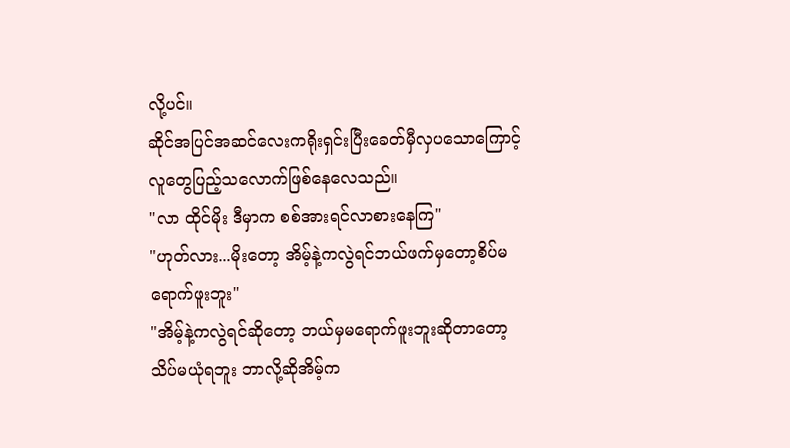လို့ပင်။
ဆိုင်အပြင်အဆင်လေးကရိုးရှင်းပြီးခေတ်မှီလှပသောကြောင့်လူတွေပြည့်သလောက်ဖြစ်နေလေသည်။
"လာ ထိုင်မိုး ဒီမှာက စစ်အားရင်လာစားနေကြ"
"ဟုတ်လား...မိုးတော့ အိမ့်နဲ့ကလွဲရင်ဘယ်ဖက်မှတော့စိပ်မရောက်ဖူးဘူး"
"အိမ့်နဲ့ကလွဲရင်ဆိုတော့ ဘယ်မှမရောက်ဖူးဘူးဆိုတာတော့ သိပ်မယုံရဘူး ဘာလို့ဆိုအိမ့်က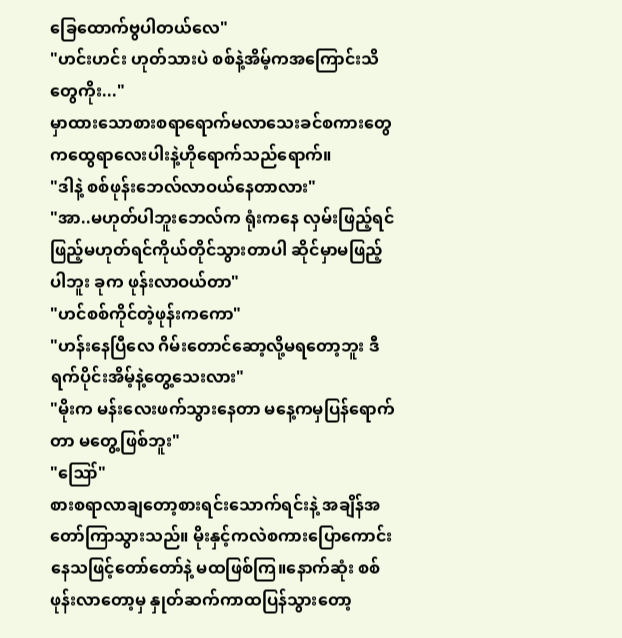ခြေထောက်ဗွပါတယ်လေ"
"ဟင်းဟင်း ဟုတ်သားပဲ စစ်နဲ့အိမ့်ကအကြောင်းသိတွေကိုး..."
မှာထားသောစားစရာရောက်မလာသေးခင်စကားတွေကထွေရာလေးပါးနဲ့ဟိုရောက်သည်ရောက်။
"ဒါနဲ့ စစ်ဖုန်းဘေလ်လာဝယ်နေတာလား"
"အာ..မဟုတ်ပါဘူးဘေလ်က ရုံးကနေ လှမ်းဖြည့်ရင်ဖြည့်မဟုတ်ရင်ကိုယ်တိုင်သွားတာပါ ဆိုင်မှာမဖြည့်ပါဘူး ခုက ဖုန်းလာဝယ်တာ"
"ဟင်စစ်ကိုင်တဲ့ဖုန်းကကော"
"ဟန်းနေပြီလေ ဂိမ်းတောင်ဆော့လို့မရတော့ဘူး ဒီရက်ပိုင်းအိမ့်နဲ့တွေ့သေးလား"
"မိုးက မန်းလေးဖက်သွားနေတာ မနေ့ကမှပြန်ရောက်တာ မတွေ့ဖြစ်ဘူး"
"ဪ"
စားစရာလာချတော့စားရင်းသောက်ရင်းနဲ့ အချိန်အတော်ကြာသွားသည်။ မိုးနှင့်ကလဲစကားပြောကောင်းနေသဖြင့်တော်တော်နဲ့ မထဖြစ်ကြ။နောက်ဆုံး စစ်ဖုန်းလာတော့မှ နှုတ်ဆက်ကာထပြန်သွားတော့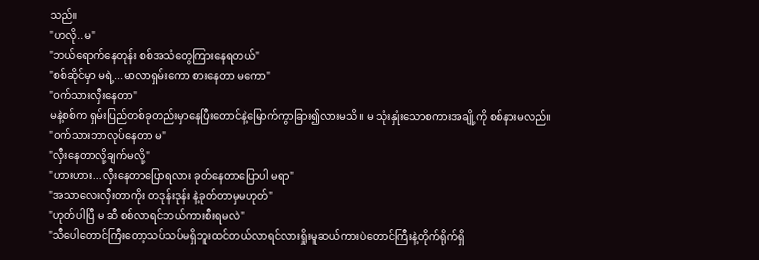သည်။
"ဟလို..မ"
"ဘယ်ရောက်နေတုန်း စစ်အသံတွေကြားနေရတယ်"
"စစ်ဆိုင်မှာ မရဲ့...မာလာရှမ်းကော စားနေတာ မကော"
"ဝက်သားလှီးနေတာ"
မနဲ့စစ်က ရှမ်းပြည်တစ်ခုတည်းမှာနေပြီးတောင်နဲ့မြောက်ကွာခြား၍လားမသိ။ မ သုံးနှုံးသောစကားအချို့ကို စစ်နားမလည်။
"ဝက်သားဘာလုပ်နေတာ မ"
"လှီးနေတာလို့ချက်မလို့"
"ဟားဟား...လှီးနေတာပြောရလား ခုတ်နေတာပြောပါ မရာ"
"အသာလေးလှီးတာကိုး တဒုန်းဒုန်း နဲ့ခုတ်တာမှမဟုတ်"
"ဟုတ်ပါပြီ မ ဆီ စစ်လာရင်ဘယ်ကားစီးရမလဲ"
"သီပေါတောင်ကြီးတော့သပ်သပ်မရှိဘူးထင်တယ်လာရင်လားရှိုးမူဆယ်ကားပဲတောင်ကြီးနဲ့တိုက်ရိုက်ရှိ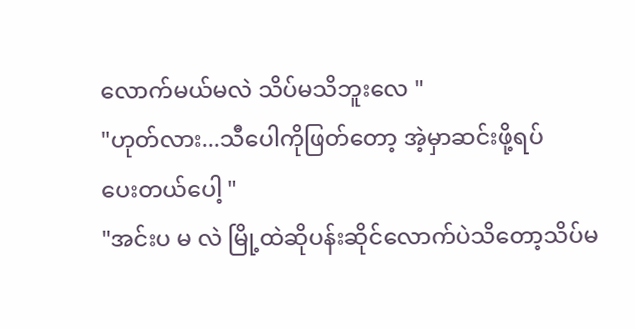လောက်မယ်မလဲ သိပ်မသိဘူးလေ "
"ဟုတ်လား...သီပေါကိုဖြတ်တော့ အဲ့မှာဆင်းဖို့ရပ်
ပေးတယ်ပေါ့ "
"အင်းပ မ လဲ မြို့ထဲဆိုပန်းဆိုင်လောက်ပဲသိတော့သိပ်မ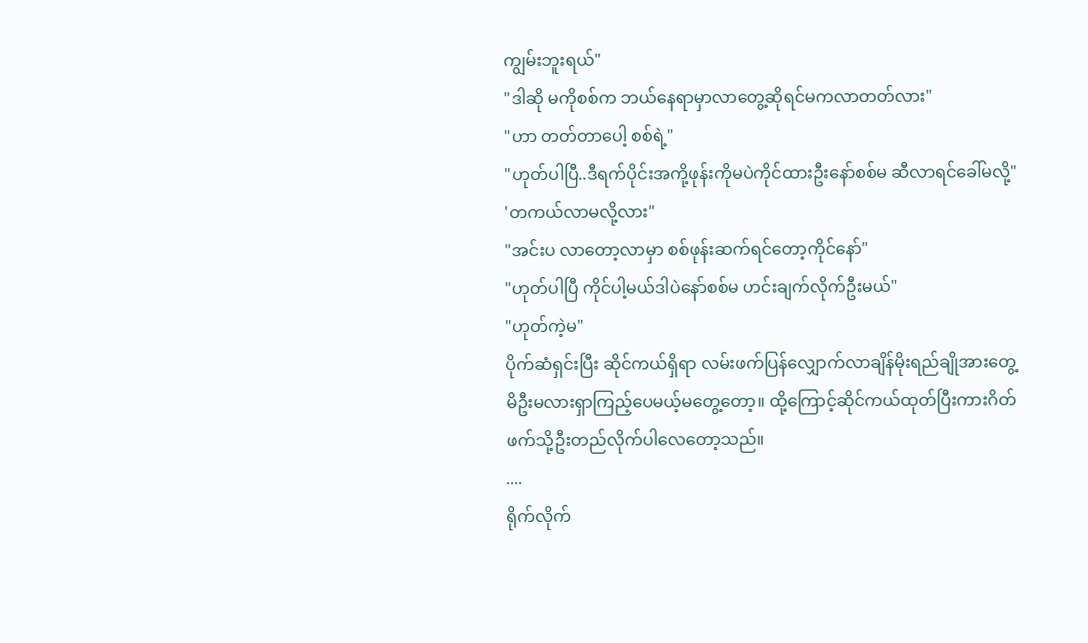ကျွမ်းဘူးရယ်"
"ဒါဆို မကိုစစ်က ဘယ်နေရာမှာလာတွေ့ဆိုရင်မကလာတတ်လား"
"ဟာ တတ်တာပေါ့ စစ်ရဲ့"
"ဟုတ်ပါပြီ..ဒီရက်ပိုင်းအကို့ဖုန်းကိုမပဲကိုင်ထားဦးနော်စစ်မ ဆီလာရင်ခေါ်မလို့"
'တကယ်လာမလို့လား"
"အင်းပ လာတော့လာမှာ စစ်ဖုန်းဆက်ရင်တော့ကိုင်နော်"
"ဟုတ်ပါပြီ ကိုင်ပါ့မယ်ဒါပဲနော်စစ်မ ဟင်းချက်လိုက်ဦးမယ်"
"ဟုတ်ကဲ့မ"
ပိုက်ဆံရှင်းပြီး ဆိုင်ကယ်ရှိရာ လမ်းဖက်ပြန်လျှောက်လာချိန်မိုးရည်ချိုအားတွေ့မိဦးမလားရှာကြည့်ပေမယ့်မတွေ့တော့။ ထို့ကြောင့်ဆိုင်ကယ်ထုတ်ပြီးကားဂိတ်ဖက်သို့ဦးတည်လိုက်ပါလေတော့သည်။
....
ရိုက်လိုက်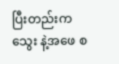ပြီးတည်းကသွေး နဲ့အဖေ စ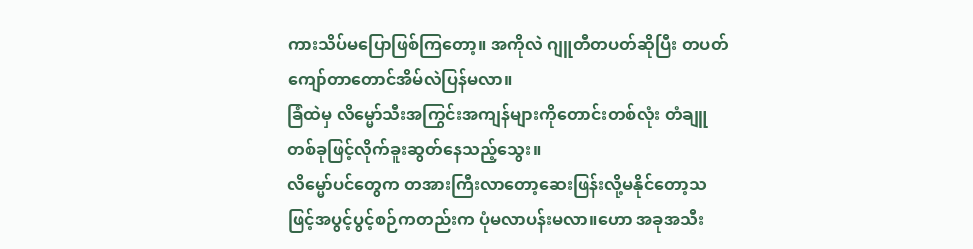ကားသိပ်မပြောဖြစ်ကြတော့။ အကိုလဲ ဂျူတီတပတ်ဆိုပြီး တပတ်ကျော်တာတောင်အိမ်လဲပြန်မလာ။
ခြံထဲမှ လိမ္မော်သီးအကြွင်းအကျန်များကိုတောင်းတစ်လုံး တံချူ တစ်ခုဖြင့်လိုက်ခူးဆွတ်နေသည့်သွေး။
လိမ္မော်ပင်တွေက တအားကြီးလာတော့ဆေးဖြန်းလို့မနိုင်တော့သဖြင့်အပွင့်ပွင့်စဉ်ကတည်းက ပုံမလာပန်းမလာ။ဟော အခုအသီး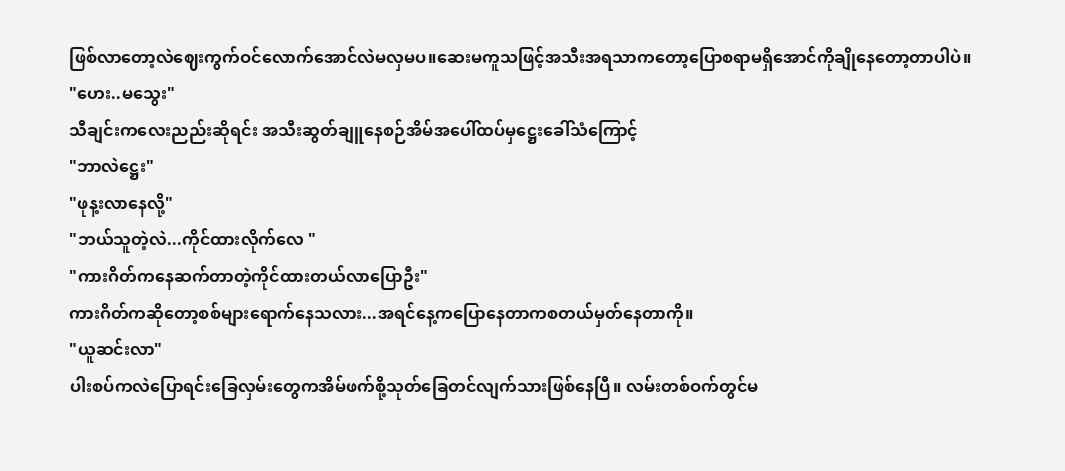ဖြစ်လာတော့လဲဈေးကွက်ဝင်လောက်အောင်လဲမလှမပ။ဆေးမကူသဖြင့်အသီးအရသာကတော့ပြောစရာမရှိအောင်ကိုချိုနေတော့တာပါပဲ။
"ဟေး..မသွေး"
သီချင်းကလေးညည်းဆိုရင်း အသီးဆွတ်ချူနေစဉ်အိမ်အပေါ်ထပ်မှဋ္ဌေးခေါ်သံကြောင့်
"ဘာလဲဋ္ဌေး"
"ဖုန့းလာနေလို့"
"ဘယ်သူတဲ့လဲ...ကိုင်ထားလိုက်လေ "
"ကားဂိတ်ကနေဆက်တာတဲ့ကိုင်ထားတယ်လာပြောဦး"
ကားဂိတ်ကဆိုတော့စစ်များရောက်နေသလား...အရင်နေ့ကပြောနေတာကစတယ်မှတ်နေတာကို။
"ယူဆင်းလာ"
ပါးစပ်ကလဲပြောရင်းခြေလှမ်းတွေကအိမ်ဖက်စို့သုတ်ခြေတင်လျက်သားဖြစ်နေပြီ။ လမ်းတစ်ဝက်တွင်မ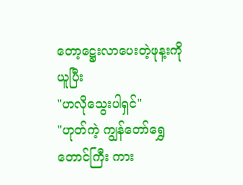တော့ဋ္ဌေးလာပေးတဲ့ဖုန့းကိုယူပြီး
"ဟလိုသွေးပါရှင်"
"ဟုတ်ကဲ့ ကျွန်တော်ရွှေတောင်ကြီး ကား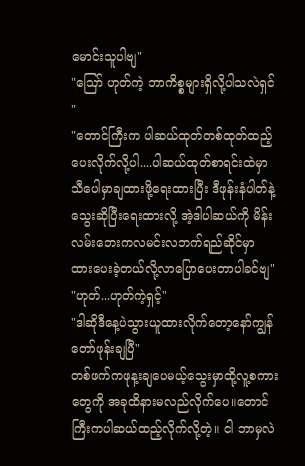မောင်းသူပါဗျ"
"ဪ ဟုတ်ကဲ့ ဘာကိစ္စများရှိလို့ပါသလဲရှင်"
"တောင်ကြီးက ပါဆယ်ထုတ်တစ်ထုတ်ထည့်ပေးလိုက်လို့ပါ....ပါဆယ်ထုတ်စာရင်းထဲမှာ သီပေါမှာချထားဖို့ရေးထားပြီး ဒီဖုန်းနံပါတ်နဲ့သွေးဆိုပြီးရေးထားလို့ အဲ့ဒါပါဆယ်ကို မိန်းလမ်းဘေးကလမင်းလဘက်ရည်ဆိုင်မှာ ထားပေးခဲ့တယ်လို့လာပြောပေးတာပါခင်ဗျ"
"ဟုတ်...ဟုတ်ကဲ့ရှင့်"
"ဒါဆိုဒီနေ့ပဲသွားယူထားလိုက်တော့နော်ကျွန်တော်ဖုန်းချပြီ"
တစ်ဖက်ကဖုန့းချပေမယ့်သွေးမှာထို့လူ့စကားတွေကို အခုထိနားမလည်လိုက်ပေ။တောင်ကြီးကပါဆယ်ထည့်လိုက်လို့တဲ့။ ငါ ဘာမှလဲ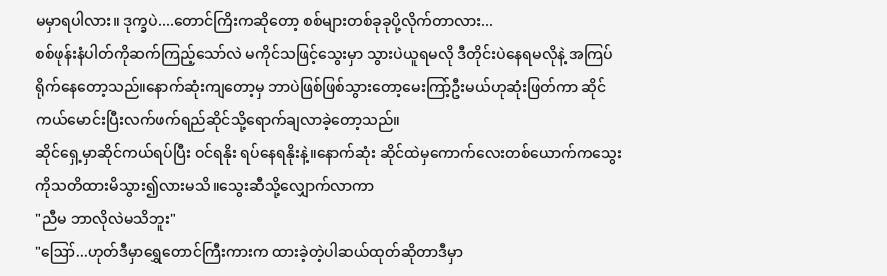မမှာရပါလား။ ဒုက္ခပဲ....တောင်ကြိးကဆိုတော့ စစ်များတစ်ခုခုပို့လိုက်တာလား...
စစ်ဖုန်းနံပါတ်ကိုဆက်ကြည့်သော်လဲ မကိုင်သဖြင့်သွေးမှာ သွားပဲယူရမလို ဒီတိုင်းပဲနေရမလိုနဲ့ အကြပ်ရိုက်နေတော့သည်။နောက်ဆုံးကျတော့မှ ဘာပဲဖြစ်ဖြစ်သွားတော့မေးကြာ့်ဦးမယ်ဟုဆုံးဖြတ်ကာ ဆိုင်ကယ်မောင်းပြီးလက်ဖက်ရည်ဆိုင်သို့ရောက်ချလာခဲ့တော့သည်။
ဆိုင်ရှေ့မှာဆိုင်ကယ်ရပ်ပြီး ဝင်ရနိုး ရပ်နေရနိုးနဲ့။နောက်ဆုံး ဆိုင်ထဲမှကောက်လေးတစ်ယောက်ကသွေးကိုသတိထားမိသွား၍လားမသိ။သွေးဆီသို့လျှောက်လာကာ
"ညီမ ဘာလိုလဲမသိဘူး"
"ဪ...ဟုတ်ဒီမှာရွှေတောင်ကြီးကားက ထားခဲ့တဲ့ပါဆယ်ထုတ်ဆိုတာဒီမှာ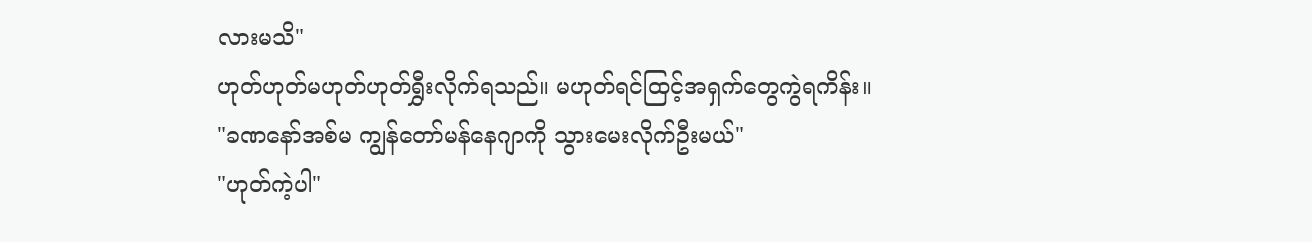လားမသိ"
ဟုတ်ဟုတ်မဟုတ်ဟုတ်ရွှီးလိုက်ရသည်။ မဟုတ်ရင်ထြင့်အရှက်တွေကွဲရကိန်း။
"ခဏနော်အစ်မ ကျွန်တော်မန်နေဂျာကို သွားမေးလိုက်ဦးမယ်"
"ဟုတ်ကဲ့ပါ"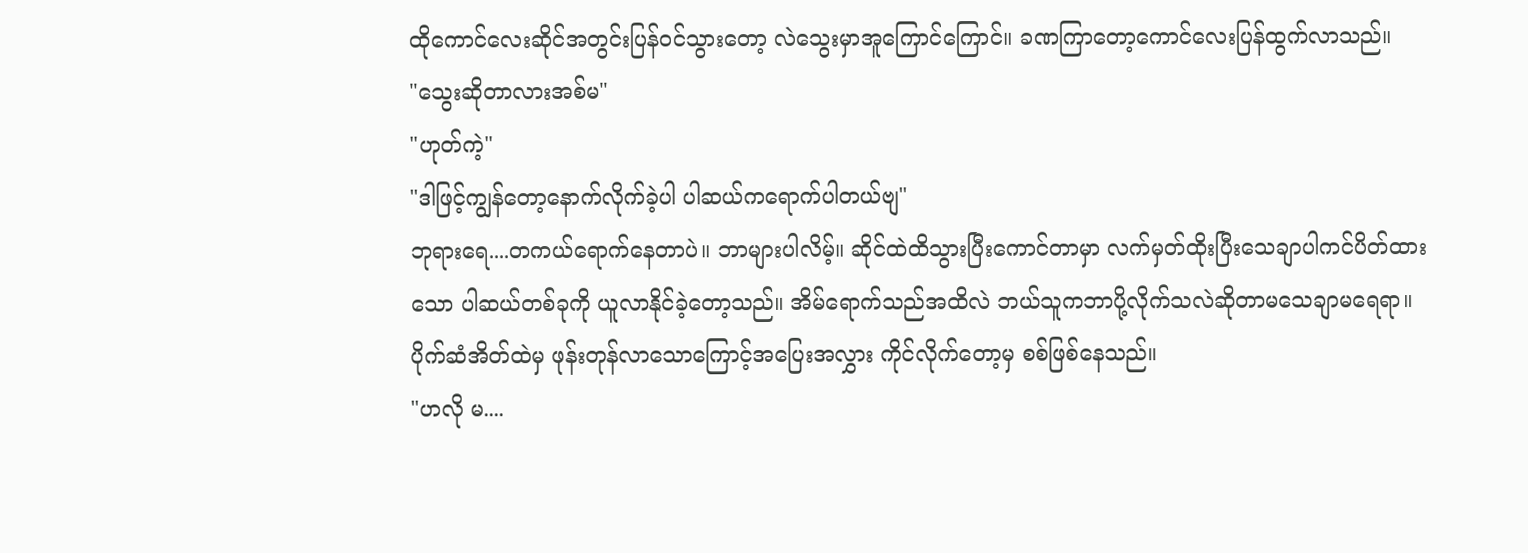ထိုကောင်လေးဆိုင်အတွင်းပြန်ဝင်သွားတော့ လဲသွေးမှာအူကြောင်ကြောင်။ ခဏကြာတော့ကောင်လေးပြန်ထွက်လာသည်။
"သွေးဆိုတာလားအစ်မ"
"ဟုတ်ကဲ့"
"ဒါဖြင့်ကျွန်တော့နောက်လိုက်ခဲ့ပါ ပါဆယ်ကရောက်ပါတယ်ဗျ"
ဘုရားရေ....တကယ်ရောက်နေတာပဲ။ ဘာများပါလိမ့်။ ဆိုင်ထဲထိသွားပြီးကောင်တာမှာ လက်မှတ်ထိုးပြီးသေချာပါကင်ပိတ်ထားသော ပါဆယ်တစ်ခုကို ယူလာနိုင်ခဲ့တော့သည်။ အိမ်ရောက်သည်အထိလဲ ဘယ်သူကဘာပို့လိုက်သလဲဆိုတာမသေချာမရေရာ။
ပိုက်ဆံအိတ်ထဲမှ ဖုန်းတုန်လာသောကြောင့်အပြေးအလွှား ကိုင်လိုက်တော့မှ စစ်ဖြစ်နေသည်။
"ဟလို မ....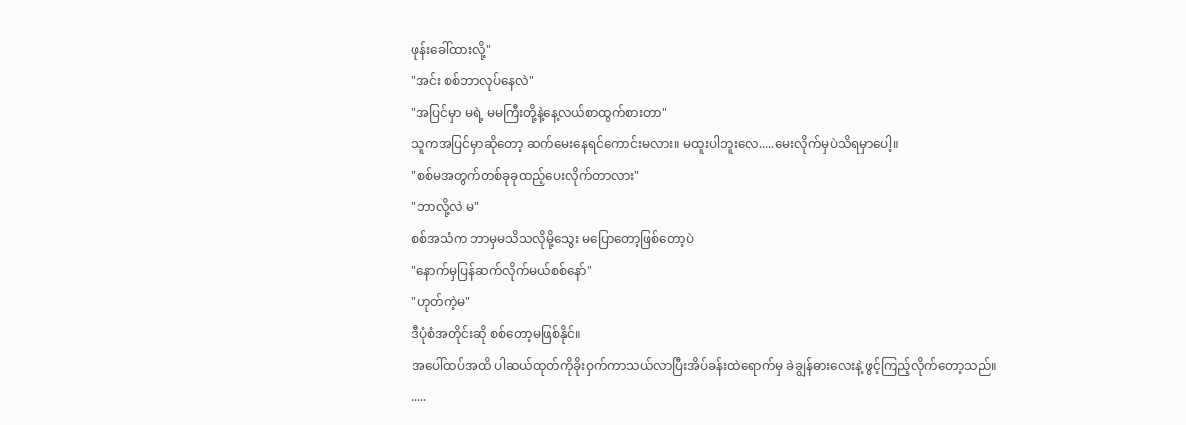ဖုန်းခေါ်ထားလို့"
"အင်း စစ်ဘာလုပ်နေလဲ"
"အပြင်မှာ မရဲ့ မမကြီးတို့နဲ့နေ့လယ်စာထွက်စားတာ"
သူကအပြင်မှာဆိုတော့ ဆက်မေးနေရင်ကောင်းမလား။ မထူးပါဘူးလေ.....မေးလိုက်မှပဲသိရမှာပေါ့။
"စစ်မအတွက်တစ်ခုခုထည့်ပေးလိုက်တာလား"
"ဘာလို့လဲ မ"
စစ်အသံက ဘာမှမသိသလိုမို့သွေး မပြောတော့ဖြစ်တော့ပဲ
"နောက်မှပြန်ဆက်လိုက်မယ်စစ်နော်"
"ဟုတ်ကဲ့မ"
ဒီပုံစံအတိုင်းဆို စစ်တော့မဖြစ်နိုင်။
အပေါ်ထပ်အထိ ပါဆယ်ထုတ်ကိုခိုးဝှက်ကာသယ်လာပြီးအိပ်ခန်းထဲရောက်မှ ခဲချွန်ဓားလေးနဲ့ ဖွင့်ကြည့်လိုက်တော့သည်။
.....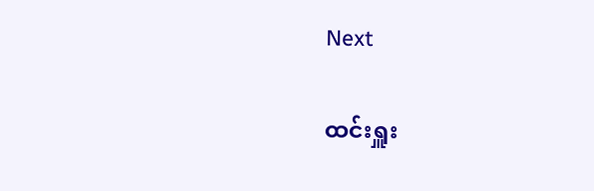Next

ထင်းရှူး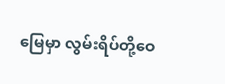မြေမှာ လွမ်းရိပ်တို့ဝေ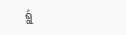ရွဴ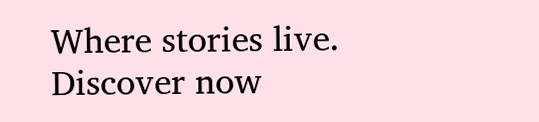Where stories live. Discover now